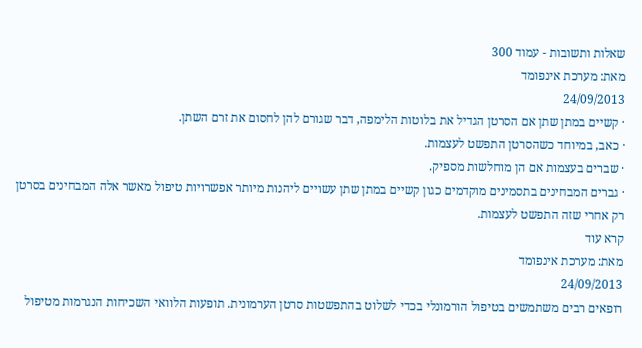שאלות ותשובות - עמוד 300
מאת: מערכת אינפומד
24/09/2013
· קשיים במתן שתן אם הסרטן הגדיל את בלוטות הלימפה, דבר שגורם להן לחסום את זרם השתן.
· כאב, במיוחד כשהסרטן התפשט לעצמות.
· שברים בעצמות אם הן מוחלשות מספיק.
· גברים המבחינים בתסמינים מוקדמים כגון קשיים במתן שתן עשויים ליהנות מיותר אפשרויות טיפול מאשר אלה המבחינים בסרטן רק אחרי שזה התפשט לעצמות.
קרא עוד
מאת: מערכת אינפומד
24/09/2013
רופאים רבים משתמשים בטיפול הורמונלי בכדי לשלוט בהתפשטות סרטן הערמונית. תופעות הלוואי השכיחות הנגרמות מטיפול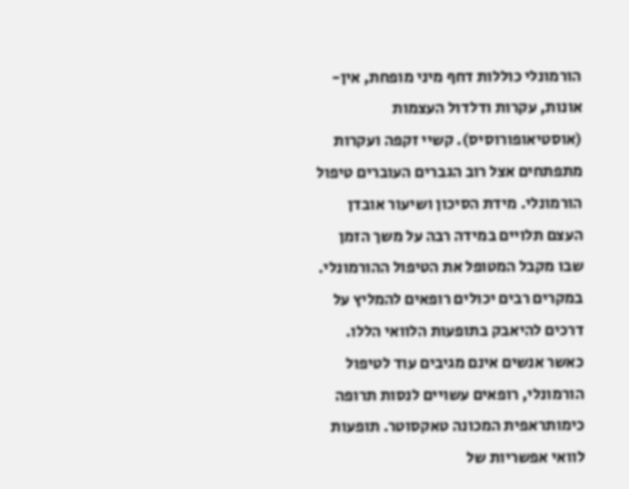הורמונלי כוללות דחף מיני מופחת, אין-אונות, עקרות ודלדול העצמות (אוסטיאופורוסיס). קשיי זקפה ועקרות מתפתחים אצל רוב הגברים העוברים טיפול הורמונלי. מידת הסיכון ושיעור אובדן העצם תלויים במידה רבה על משך הזמן שבו מקבל המטופל את הטיפול ההורמונלי. במקרים רבים יכולים רופאים להמליץ על דרכים להיאבק בתופעות הלוואי הללו.
כאשר אנשים אינם מגיבים עוד לטיפול הורמונלי, רופאים עשויים לנסות תרופה כימותראפית המכונה טאקסוטר. תופעות לוואי אפשריות של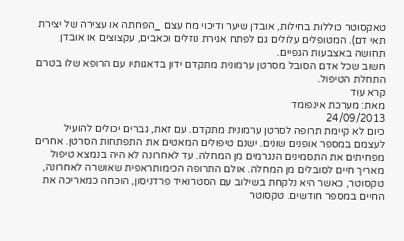טאקסוטר כוללות בחילות, אובדן שיער ודיכוי מח עצם _הפחתה או עצירה של יצירת תאי דם). המטופלים עלולים גם לפתח אגירת נוזלים וכאבים, עקצוצים או אובדן תחושה באצבעות הגפיים.
חשוב שכל אדם הסובל מסרטן ערמונית מתקדם ידון בדאגותיו עם הרופא שלו בטרם התחלת הטיפול.
קרא עוד
מאת: מערכת אינפומד
24/09/2013
כיום לא קיימת תרופה לסרטן ערמונית מתקדם. עם זאת, גברים יכולים להועיל לעצמם במספר אופנים שונים. ישנם טיפולים המאטים את התפתחות הסרטן. אחרים מפחיתים את התסמינים הנגרמים מן המחלה. עד לאחרונה לא היה בנמצא טיפול מאריך חיים לסובלים מן המחלה. אולם התרופה הכימותראפית שאושרה לאחרונה, טקסוטר, כאשר היא נלקחת בשילוב עם הסטרואיד פרדניסון, הוכחה כמאריכה את החיים במספר חודשים. טקסוטר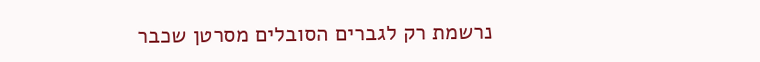נרשמת רק לגברים הסובלים מסרטן שכבר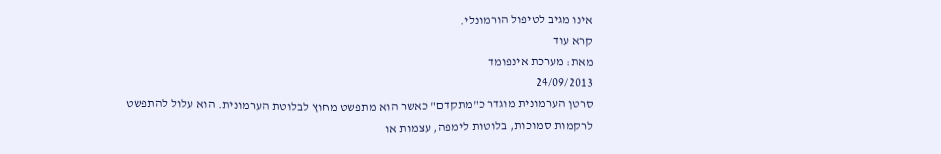אינו מגיב לטיפול הורמונלי.
קרא עוד
מאת: מערכת אינפומד
24/09/2013
סרטן הערמונית מוגדר כ"מתקדם" כאשר הוא מתפשט מחוץ לבלוטת הערמונית. הוא עלול להתפשט לרקמות סמוכות, בלוטות לימפה, עצמות או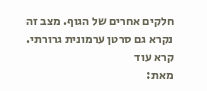חלקים אחרים של הגוף. מצב זה נקרא גם סרטן ערמונית גרורתי.
קרא עוד
מאת: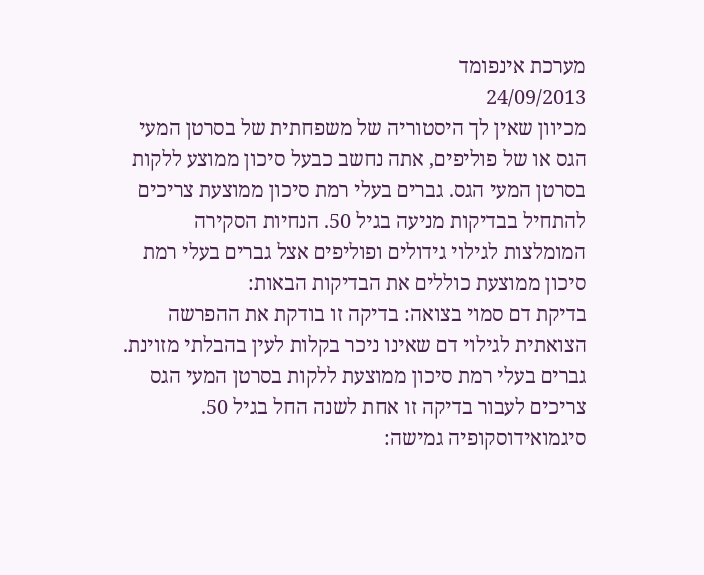מערכת אינפומד
24/09/2013
מכיוון שאין לך היסטוריה של משפחתית של בסרטן המעי הגס או של פוליפים, אתה נחשב כבעל סיכון ממוצע ללקות בסרטן המעי הגס. גברים בעלי רמת סיכון ממוצעת צריכים להתחיל בבדיקות מניעה בגיל 50. הנחיות הסקירה המומלצות לגילוי גידולים ופוליפים אצל גברים בעלי רמת סיכון ממוצעת כוללים את הבדיקות הבאות:
בדיקת דם סמוי בצואה: בדיקה זו בודקת את ההפרשה הצואתית לגילוי דם שאינו ניכר בקלות לעין בהבלתי מזוינת. גברים בעלי רמת סיכון ממוצעת ללקות בסרטן המעי הגס צריכים לעבור בדיקה זו אחת לשנה החל בגיל 50.
סיגמואידוסקופיה גמישה: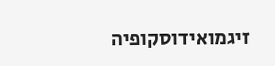זיגמואידוסקופיה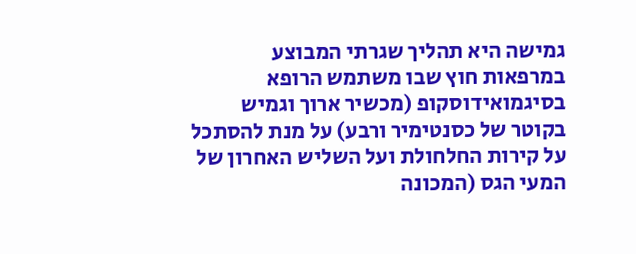גמישה היא תהליך שגרתי המבוצע במרפאות חוץ שבו משתמש הרופא בסיגמואידוסקופ (מכשיר ארוך וגמיש בקוטר של כסנטימיר ורבע) על מנת להסתכל על קירות החלחולת ועל השליש האחרון של המעי הגס (המכונה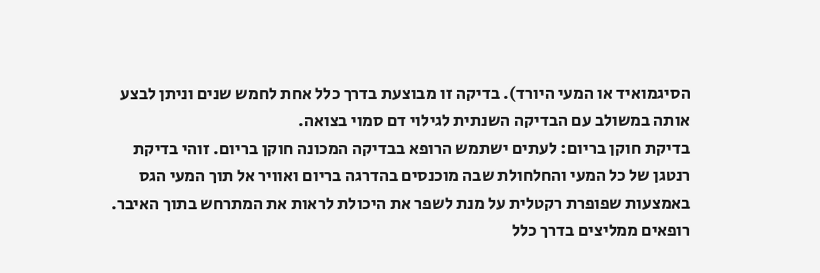הסיגמואיד או המעי היורד). בדיקה זו מבוצעת בדרך כלל אחת לחמש שנים וניתן לבצע אותה במשולב עם הבדיקה השנתית לגילוי דם סמוי בצואה.
בדיקת חוקן בריום: לעתים ישתמש הרופא בבדיקה המכונה חוקן בריום. זוהי בדיקת רנטגן של כל המעי והחלחולת שבה מוכנסים בהדרגה בריום ואוויר אל תוך המעי הגס באמצעות שפופרת רקטלית על מנת לשפר את היכולת לראות את המתרחש בתוך האיבר. רופאים ממליצים בדרך כלל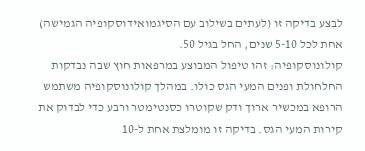לבצע בדיקה זו (לעתים בשילוב עם הסיגמואידוסקופיה הגמישה) אחת לכל 5-10 שנים, החל בגיל 50.
קולונוסקופיה: זהו טיפול המבוצע במרפאות חוץ שבה נבדקות החלחולת ופנים המעי הגס כולו. במהלך קולונוסקופיה משתמש הרופא במכשיר ארוך ודק שקוטרו כסנטימטר ורבע כדי לבדוק את קירות המעי הגס. בדיקה זו מומלצת אחת ל-10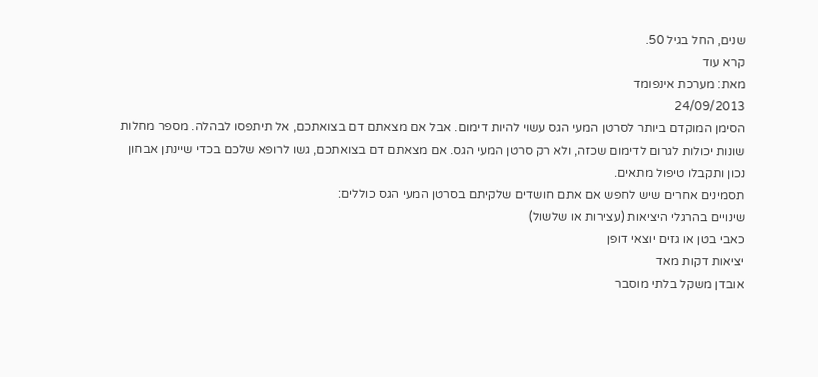שנים, החל בגיל 50.
קרא עוד
מאת: מערכת אינפומד
24/09/2013
הסימן המוקדם ביותר לסרטן המעי הגס עשוי להיות דימום. אבל אם מצאתם דם בצואתכם, אל תיתפסו לבהלה. מספר מחלות שונות יכולות לגרום לדימום שכזה, ולא רק סרטן המעי הגס. אם מצאתם דם בצואתכם, גשו לרופא שלכם בכדי שיינתן אבחון נכון ותקבלו טיפול מתאים.
תסמינים אחרים שיש לחפש אם אתם חושדים שלקיתם בסרטן המעי הגס כוללים:
שינויים בהרגלי היציאות (עצירות או שלשול)
כאבי בטן או גזים יוצאי דופן
יציאות דקות מאד
אובדן משקל בלתי מוסבר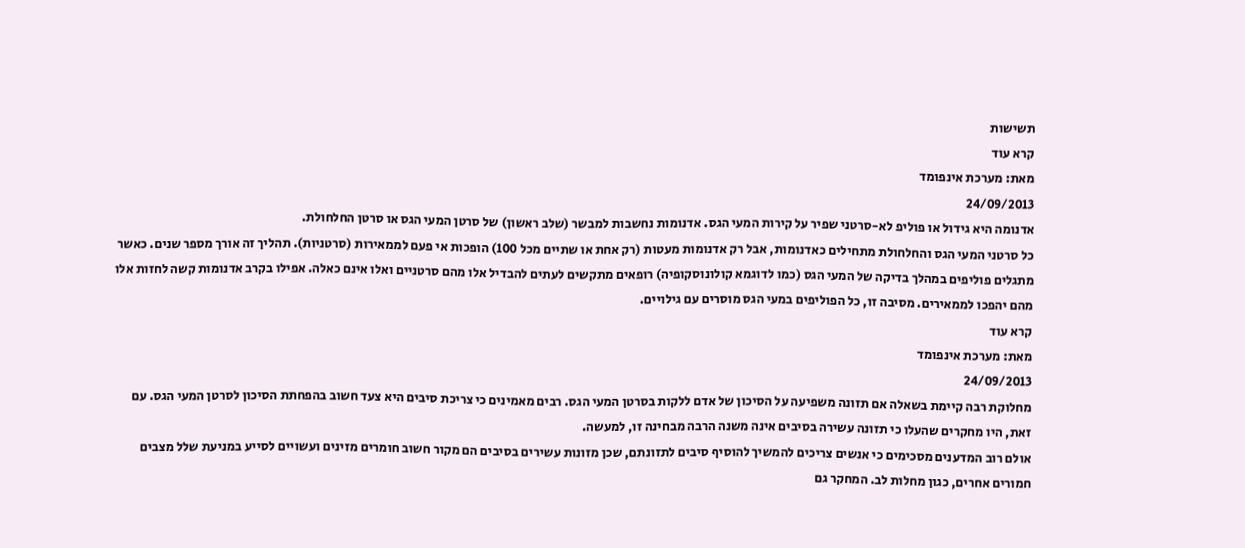תשישות
קרא עוד
מאת: מערכת אינפומד
24/09/2013
אדנומה היא גידול או פוליפ לא-סרטני שפיר על קירות המעי הגס. אדנומות נחשבות למבשר (שלב ראשון) של סרטן המעי הגס או סרטן החלחולת.
כל סרטני המעי הגס והחלחולת מתחילים כאדנומות, אבל רק אדנומות מעטות (רק אחת או שתיים מכל 100) הופכות אי פעם לממאירות (סרטניות). תהליך זה אורך מספר שנים. כאשר מתגלים פוליפים במהלך בדיקה של המעי הגס (כמו לדוגמא קולונוסקופיה) רופאים מתקשים לעתים להבדיל אלו מהם סרטניים ואלו אינם כאלה. אפילו בקרב אדנומות קשה לחזות אלו מהם יהפכו לממאירים. מסיבה זו, כל הפוליפים במעי הגס מוסרים עם גילויים.
קרא עוד
מאת: מערכת אינפומד
24/09/2013
מחלוקת רבה קיימת בשאלה אם תזונה משפיעה על הסיכון של אדם ללקות בסרטן המעי הגס. רבים מאמינים כי צריכת סיבים היא צעד חשוב בהפחתת הסיכון לסרטן המעי הגס. עם זאת, היו מחקרים שהעלו כי תזונה עשירה בסיבים אינה משנה הרבה מבחינה זו, למעשה.
אולם רוב המדענים מסכימים כי אנשים צריכים להמשיך להוסיף סיבים לתזונתם, שכן מזונות עשירים בסיבים הם מקור חשוב חומרים מזינים ועשויים לסייע במניעת שלל מצבים חמורים אחרים, כגון מחלות לב. המחקר גם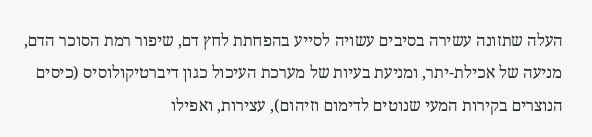העלה שתזונה עשירה בסיבים עשויה לסייע בהפחתת לחץ דם, שיפור רמת הסוכר הדם, מניעה של אכילת-יתר, ומניעת בעיות של מערכת העיכול כגון דיברטיקולוסיס (כיסים הנוצרים בקירות המעי שנוטים לדימום וזיהום), עצירות, ואפילו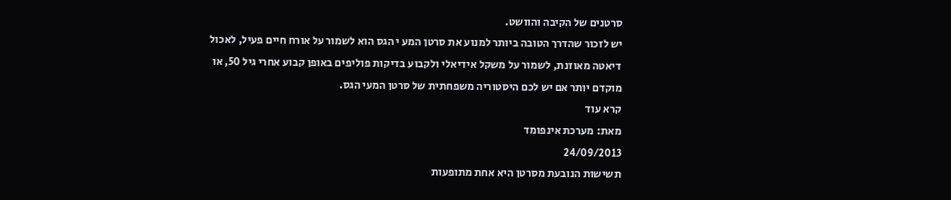סרטנים של הקיבה והוושט.
יש לזכור שהדרך הטובה ביותר למנוע את סרטן המע י הגס הוא לשמור על אורח חיים פעיל, לאכול דיאטה מאוזנת, לשמור על משקל אידיאלי ולקבוע בדיקות פוליפים באופן קבוע אחרי גיל 50, או מוקדם יותר אם יש לכם היסטוריה משפחתית של סרטן המעי הגס.
קרא עוד
מאת: מערכת אינפומד
24/09/2013
תשישות הנובעת מסרטן היא אחת מתופעות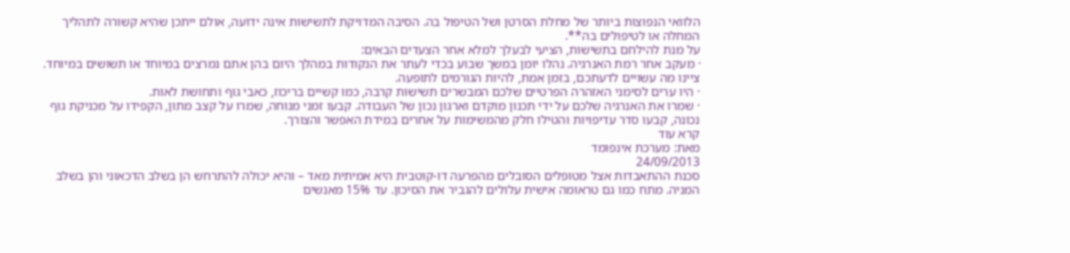הלוואי הנפוצות ביותר של מחלת הסרטן ושל הטיפול בה. הסיבה המדויקת לתשישות אינה ידועה, אולם ייתכן שהיא קשורה לתהליך המחלה או לטיפולים בה**.
על מנת להילחם בתשישות, הציעי לבעלך למלא אחר הצעדים הבאים:
· מעקב אחר רמת האנרגיה. נהלו יומן במשך שבוע בכדי לעתר את הנקודות במהלך היום בהן אתם נמרצים במיוחד או תשושים במיוחד. ציינו מה עשויים לדעתכם, בזמן אמת, להיות הגורמים לתופעה.
· היו ערים לסימני האזהרה הפרטיים שלכם המבשרים תשישות קרבה, כמו קשיים בריכוז, כאבי גוף ותחושת לאות.
· שמרו את האנרגיה שלכם על ידי תכנון מוקדם וארגון נכון של העבודה. קבעו זמני מנוחה, שמרו על קצב מתון, הקפידו על מכניקת גוף נכונה, קבעו סדר עדיפויות והטילו חלק מהמשימות על אחרים במידת האפשר והצורך.
קרא עוד
מאת: מערכת אינפומד
24/09/2013
סכנת ההתאבדות אצל מטופלים הסובלים מהפרעה דו-קוטבית היא אמיתית מאד – והיא יכולה להתרחש הן בשלב הדכאוני והן בשלב המניה. מתח כמו גם טראומה אישית עלולים להגביר את הסיכון. עד 15% מאנשים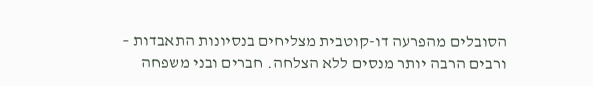הסובלים מהפרעה דו-קוטבית מצליחים בנסיונות התאבדות – ורבים הרבה יותר מנסים ללא הצלחה. חברים ובני משפחה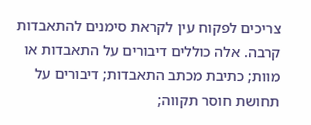צריכים לפקוח עין לקראת סימנים להתאבדות קרבה. אלה כוללים דיבורים על התאבדות או מוות; כתיבת מכתב התאבדות; דיבורים על תחושת חוסר תקווה;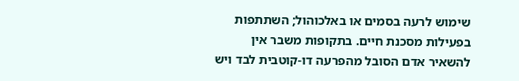שימוש לרעה בסמים או באלכוהול; השתתפות בפעילות מסכנת חיים. בתקופות משבר אין להשאיר אדם הסובל מהפרעה דו-קוטבית לבד ויש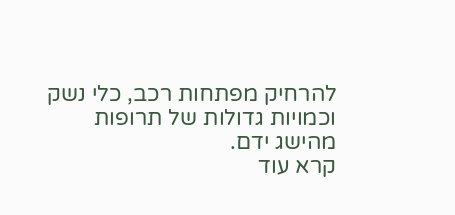להרחיק מפתחות רכב, כלי נשק וכמויות גדולות של תרופות מהישג ידם.
קרא עוד